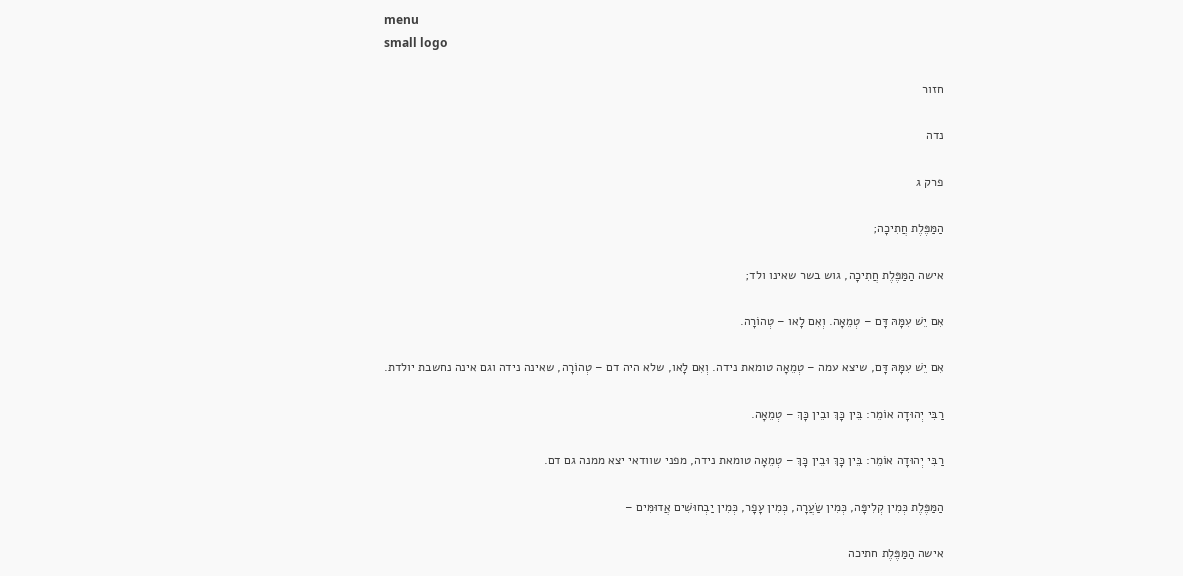menu
small logo

חזור

נדה

פרק ג

הַמַּפֶּלֶת חֲתִיכָה;

אישה הַמַּפֶּלֶת חֲתִיכָה, גוש בשר שאינו ולד;

אִם יֵשׁ עִמָּהּ דָּם – טְמֵאָה. וְאִם לָאו – טְהוֹרָה.

אִם יֵשׁ עִמָּהּ דָּם, שיצא עמה – טְמֵאָה טומאת נידה. וְאִם לָאו, שלא היה דם – טְהוֹרָה, שאינה נידה וגם אינה נחשבת יולדת.

רַבִּי יְהוּדָה אוֹמֵר: בֵּין כָּךְ ובֵין כָּךְ – טְמֵאָה.

רַבִּי יְהוּדָה אוֹמֵר: בֵּין כָּךְ וּבֵין כָּךְ – טְמֵאָה טומאת נידה, מפני שוודאי יצא ממנה גם דם.

הַמַּפֶּלֶת כְּמִין קְלִיפָּה, כְּמִין שַׂעֲרָה, כְּמִין עָפָר, כְּמִין יַבְחוּשִׁים אֲדוּמִּים –

אישה הַמַּפֶּלֶת חתיכה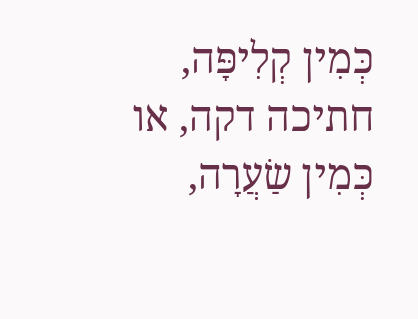כְּמִין קְלִיפָּה, חתיכה דקה, או כְּמִין שַׂעֲרָה,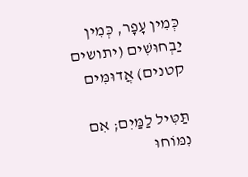כְּמִין עָפָר, כְּמִין יַבְחוּשִׁים (יתושים קטנים) אֲדוּמִּים

תַּטִּיל לַמַּיִם; אִם נִמּוֹחוּ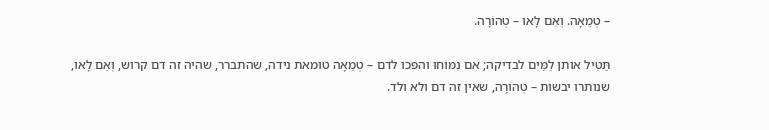– טְמֵאָה. וְאִם לָאו – טְהוֹרָה.

תַּטִּיל אותן לַמַּיִם לבדיקה; אִם נִמּוֹחוּ והפכו לדם – טְמֵאָה טומאת נידה, שהתברר, שהיה זה דם קרוש, וְאִם לָאו, שנותרו יבשות – טְהוֹרָה, שאין זה דם ולא ולד.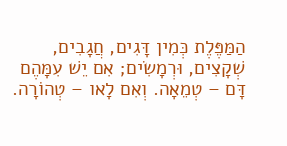הַמַּפֶּלֶת כְּמִין דָּגִים, חֲגָבִים, שְׁקָצִים, וּרְמָשִׂים; אִם יֵשׁ עִמָּהֶם דָּם – טְמֵאָה. וְאִם לָאו – טְהוֹרָה.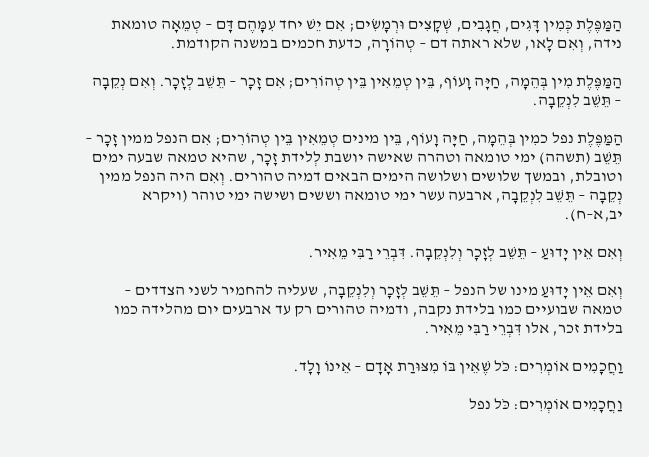הַמַּפֶּלֶת כְּמִין דָּגִים, חֲגָבִים, שְׁקָצִים וּרְמָשִׂים; אִם יֵשׁ יחד עִמָּהֶם דָּם – טְמֵאָה טומאת נידה, וְאִם לָאו, שלא ראתה דם – טְהוֹרָה, כדעת חכמים במשנה הקודמת.

הַמַּפֶּלֶת מִין בְּהֵמָה, חַיָּה וָעוֹף, בֵּין טְמֵאִין בֵּין טְהוֹרִים; אִם זָכָר – תֵּשֵׁב לְזָכָר. וְאִם נְקֵבָה – תֵּשֵׁב לִנְקֵבָה.

הַמַּפֶּלֶת נפל כמִין בְּהֵמָה, חַיָּה וָעוֹף, בֵּין מינים טְמֵאִין בֵּין טְהוֹרִים; אִם הנפל ממין זָכָר – תֵּשֵׁב (תשהה) ימי טומאה וטהרה שאישה יושבת לְלידת זָכָר, שהיא טמאה שבעה ימים וטובלת, ובמשך שלושים ושלושה הימים הבאים דמיה טהורים. וְאִם היה הנפל ממין נְקֵבָה – תֵּשֵׁב לִנְקֵבָה, ארבעה עשר ימי טומאה וששים ושישה ימי טוהר (ויקרא יב,א–ח).

וְאִם אֵין יָדוּעַ – תֵּשֵׁב לְזָכָר וְלִנְקֵבָה. דִּבְרֵי רַבִּי מֵאִיר.

וְאִם אֵין יָדוּעַ מינו של הנפל – תֵּשֵׁב לְזָכָר וְלִנְקֵבָה, שעליה להחמיר לשני הצדדים – טמאה שבועיים כמו בלידת נקבה, ודמיה טהורים רק עד ארבעים יום מהלידה כמו בלידת זכר, אלו דִּבְרֵי רַבִּי מֵאִיר.

וַחֲכָמִים אוֹמְרִים: כֹּל שֶׁאֵין בּוֹ מִצּוּרַת אָדָם – אֵינוֹ וָלָד.

וַחֲכָמִים אוֹמְרִים: כֹּל נפל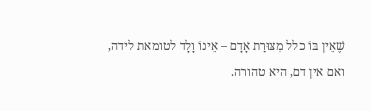שֶׁאֵין בּוֹ כלל מִצּוּרַת אָדָם – אֵינוֹ וָלָד לטומאת לידה, ואם אין דם, היא טהורה.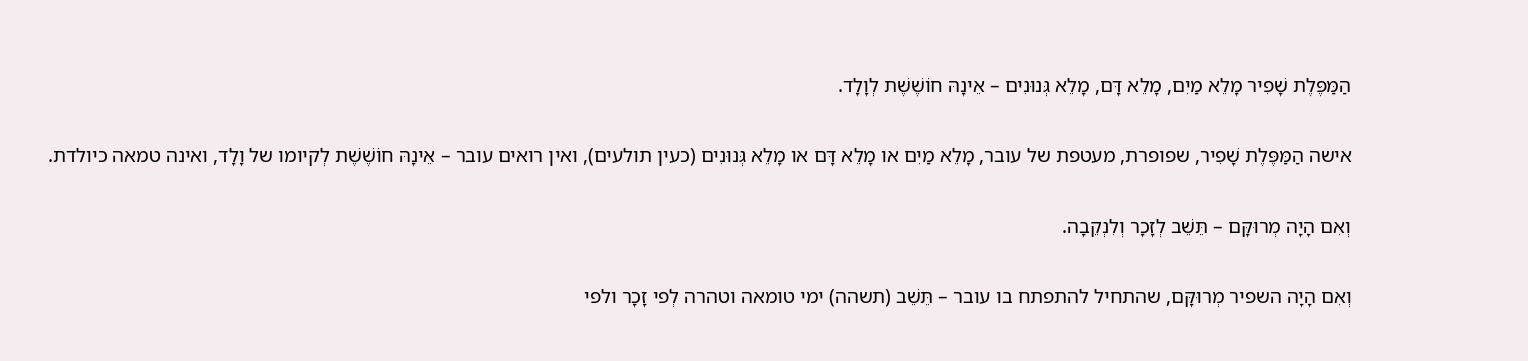הַמַּפֶּלֶת שָׁפִיר מָלֵא מַיִם, מָלֵא דָּם, מָלֵא גְּנוּנִים – אֵינָהּ חוֹשֶׁשֶׁת לְוָלָד.

אישה הַמַּפֶּלֶת שָׁפִיר, שפופרת, מעטפת של עובר, מָלֵא מַיִם או מָלֵא דָּם או מָלֵא גְּנוּנִים (כעין תולעים), ואין רואים עובר – אֵינָהּ חוֹשֶׁשֶׁת לְקיומו של וָלָד, ואינה טמאה כיולדת.

וְאִם הָיָה מְרוּקָּם – תֵּשֵׁב לְזָכָר וְלִנְקֵבָה.

וְאִם הָיָה השפיר מְרוּקָּם, שהתחיל להתפתח בו עובר – תֵּשֵׁב (תשהה) ימי טומאה וטהרה לְפי זָכָר ולפי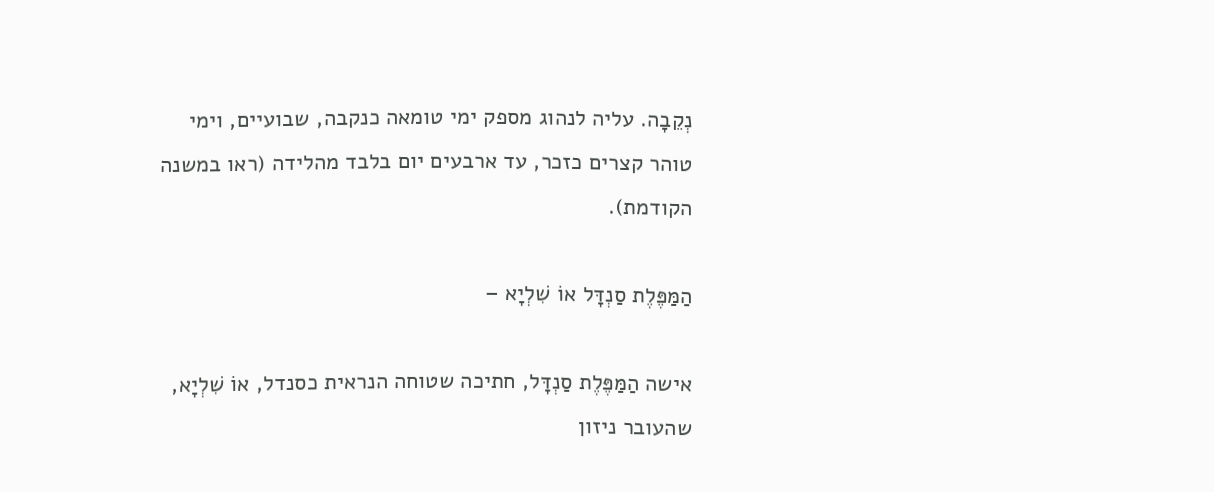נְקֵבָה. עליה לנהוג מספק ימי טומאה כנקבה, שבועיים, וימי טוהר קצרים כזכר, עד ארבעים יום בלבד מהלידה (ראו במשנה הקודמת).

הַמַּפֶּלֶת סַנְדָּל אוֹ שִׁלְיָא –

אישה הַמַּפֶּלֶת סַנְדָּל, חתיכה שטוחה הנראית כסנדל, אוֹ שִׁלְיָא, שהעובר ניזון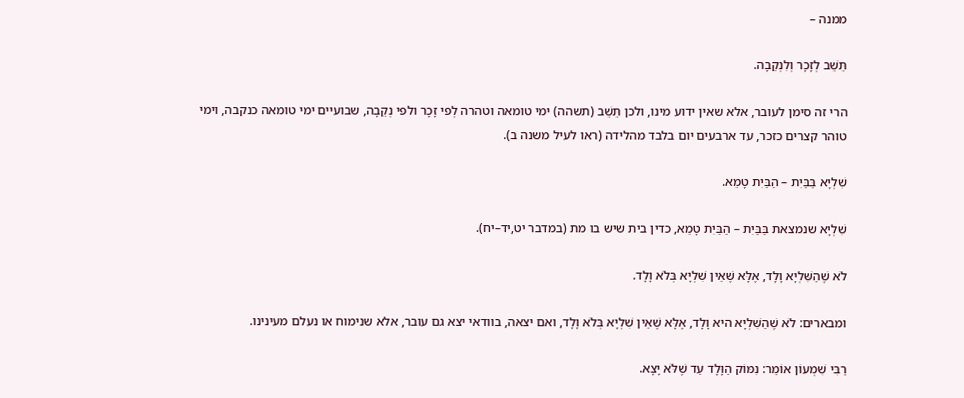ממנה –

תֵּשֵׁב לְזָכָר וְלִנְקֵבָה.

הרי זה סימן לעובר, אלא שאין ידוע מינו, ולכן תֵּשֵׁב (תשהה) ימי טומאה וטהרה לְפי זָכָר ולפי נְקֵבָה, שבועיים ימי טומאה כנקבה, וימי טוהר קצרים כזכר, עד ארבעים יום בלבד מהלידה (ראו לעיל משנה ב).

שִׁלְיָא בַּבַּיִת – הַבַּיִת טָמֵא.

שִׁלְיָא שנמצאת בַּבַּיִת – הַבַּיִת טָמֵא, כדין בית שיש בו מת (במדבר יט,יד–יח).

לֹא שֶׁהַשִּׁלְיָא וָלָד, אֶלָּא שֶׁאֵין שִׁלְיָא בְּלֹא וָלָד.

ומבארים: לֹא שֶׁהַשִּׁלְיָא היא וָלָד, אֶלָּא שֶׁאֵין שִׁלְיָא בְּלֹא וָלָד, ואם יצאה, בוודאי יצא גם עובר, אלא שנימוח או נעלם מעינינו.

רַבִּי שִׁמְעוֹן אוֹמֵר: נִמּוֹק הַוָּלָד עַד שֶׁלֹּא יָצָא.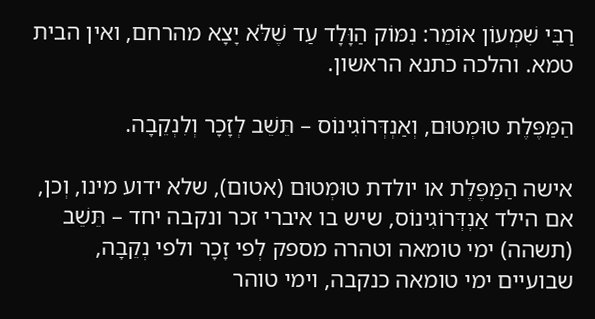רַבִּי שִׁמְעוֹן אוֹמֵר: נִמּוֹק הַוָּלָד עַד שֶׁלֹּא יָצָא מהרחם, ואין הבית טמא. והלכה כתנא הראשון.

הַמַּפֶּלֶת טוּמְטוּם, וְאַנְדְּרוֹגִינוֹס – תֵּשֵׁב לְזָכָר וְלִנְקֵבָה.

אישה הַמַּפֶּלֶת או יולדת טוּמְטוּם (אטום), שלא ידוע מינו, וְכן, אם הילד אַנְדְּרוֹגִינוֹס, שיש בו איברי זכר ונקבה יחד – תֵּשֵׁב (תשהה) ימי טומאה וטהרה מספק לְפי זָכָר ולפי נְקֵבָה, שבועיים ימי טומאה כנקבה, וימי טוהר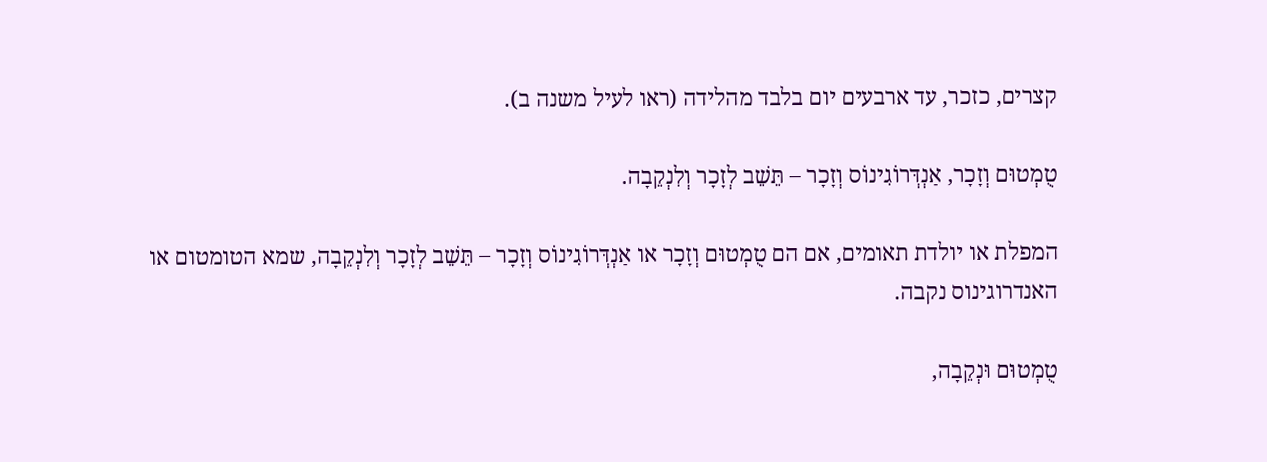קצרים, כזכר, עד ארבעים יום בלבד מהלידה (ראו לעיל משנה ב).

טֻמְטוּם וְזָכָר, אַנְדְּרוֹגִינוֹס וְזָכָר – תֵּשֵׁב לְזָכָר וְלִנְקֵבָה.

המפלת או יולדת תאומים, אם הם טֻמְטוּם וְזָכָר או אַנְדְּרוֹגִינוֹס וְזָכָר – תֵּשֵׁב לְזָכָר וְלִנְקֵבָה, שמא הטומטום או האנדרוגינוס נקבה.

טֻמְטוּם וּנְקֵבָה,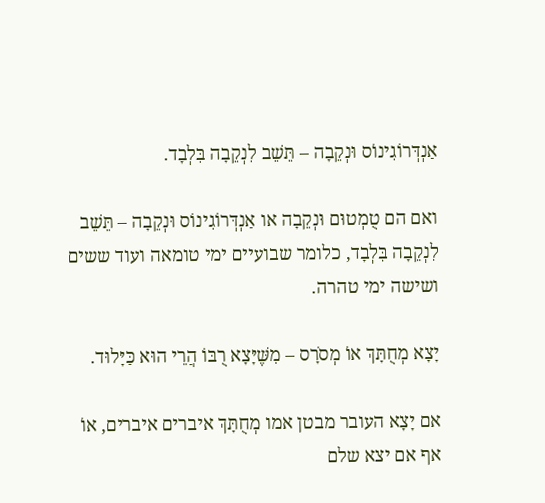אַנְדְּרוֹגִינוֹס וּנְקֵבָה – תֵּשֵׁב לִנְקֵבָה בִּלְבָד.

ואם הם טֻמְטוּם וּנְקֵבָה או אַנְדְּרוֹגִינוֹס וּנְקֵבָה – תֵּשֵׁב לִנְקֵבָה בִּלְבָד, כלומר שבועיים ימי טומאה ועוד ששים ושישה ימי טהרה.

יָצָא מְחֻתָּךְ אוֹ מְסֹרָס – מִשֶּׁיָּצָא רֻבּוֹ הֲרֵי הוּא כַּיָּלוּד.

אם יָצָא העובר מבטן אמו מְחֻתָּךְ איברים איברים, אוֹ אף אם יצא שלם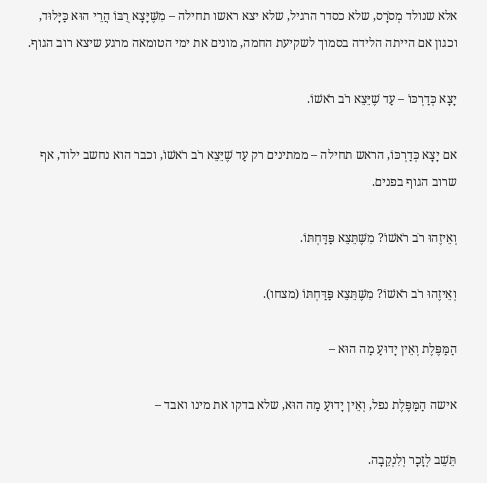אלא שנולד מְסֹרָס, שלא כסדר הרגיל, שלא יצא ראשו תחילה – מִשֶּׁיָּצָא רֻבּוֹ הֲרֵי הוּא כַּיָּלוּד, וכגון אם הייתה הלידה בסמוך לשקיעת החמה, מונים את ימי הטומאה מרגע שיצא רוב הגוף.

יָצָא כְּדַרְכּוֹ – עַד שֶׁיֵּצֵא רֹב רֹאשׁוֹ.

אם יָצָא כְּדַרְכּוֹ, הראש תחילה – ממתינים רק עַד שֶׁיֵּצֵא רֹב רֹאשׁוֹ, וכבר הוא נחשב ילוד, אף שרוב הגוף בפנים.

וְאֵיזֶהוּ רֹב רֹאשׁוֹ? מִשֶּׁתֵּצֵא פַּדַּחְתּוֹ.

וְאֵיזֶהוּ רֹב רֹאשׁוֹ? מִשֶּׁתֵּצֵא פַּדַּחְתּוֹ (מצחו).

הַמַּפֶּלֶת וְאֵין יָדוּעַ מַה הוּא –

אישה הַמַּפֶּלֶת נפל, וְאֵין יָדוּעַ מַה הוּא, שלא בדקו את מינו ואבד –

תֵּשֵׁב לְזָכָר וְלִנְקֵבָה.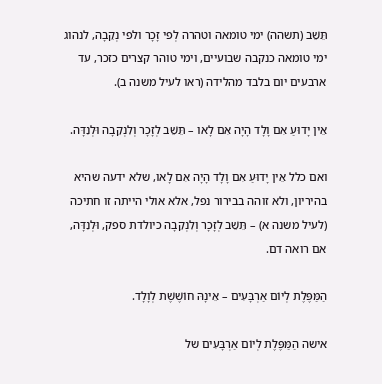תֵּשֵׁב (תשהה) ימי טומאה וטהרה לְפי זָכָר ולפי נְקֵבָה, לנהוג ימי טומאה כנקבה שבועיים, וימי טוהר קצרים כזכר, עד ארבעים יום בלבד מהלידה (ראו לעיל משנה ב).

אֵין יָדוּעַ אִם וָלָד הָיָה אִם לָאו – תֵּשֵׁב לְזָכָר וְלִנְקֵבָה וּלְנִדָּה.

ואם כלל אֵין יָדוּעַ אִם וָלָד הָיָה אִם לָאו, שלא ידעה שהיא בהיריון, ולא זוהה בבירור נפל, אלא אולי הייתה זו חתיכה (לעיל משנה א) – תֵּשֵׁב לְזָכָר וְלִנְקֵבָה כיולדת ספק, וּלְנִדָּה, אם רואה דם.

הַמַּפֶּלֶת לְיוֹם אַרְבָּעִים – אֵינָהּ חוֹשֶׁשֶׁת לְוָלָד.

אישה הַמַּפֶּלֶת לְיוֹם אַרְבָּעִים של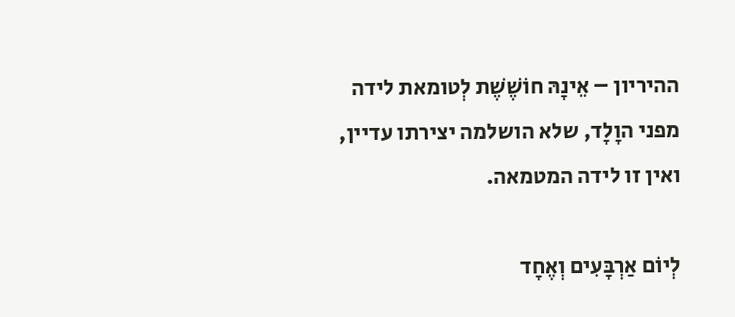ההיריון – אֵינָהּ חוֹשֶׁשֶׁת לְטומאת לידה מפני הוָלָד, שלא הושלמה יצירתו עדיין, ואין זו לידה המטמאה.

לְיוֹם אַרְבָּעִים וְאֶחָד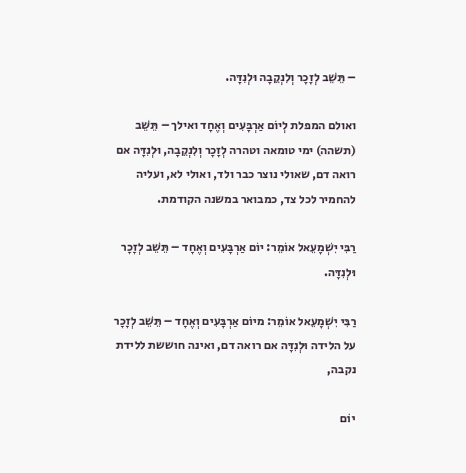– תֵּשֵׁב לְזָכָר וְלִנְקֵבָה וּלְנִדָּה.

ואולם המפלת לְיוֹם אַרְבָּעִים וְאֶחָד ואילך – תֵּשֵׁב (תשהה) ימי טומאה וטהרה לְזָכָר וְלִנְקֵבָה, וּלְנִדָּה אם רואה דם, שאולי נוצר כבר ולד, ואולי לא, ועליה להחמיר לכל צד, כמבואר במשנה הקודמת.

רַבִּי יִשְׁמָעֵאל אוֹמֵר: יוֹם אַרְבָּעִים וְאֶחָד – תֵּשֵׁב לְזָכָר וּלְנִדָּה.

רַבִּי יִשְׁמָעֵאל אוֹמֵר: מיוֹם אַרְבָּעִים וְאֶחָד – תֵּשֵׁב לְזָכָר על הלידה וּלְנִדָּה אם רואה דם, ואינה חוששת ללידת נקבה,

יוֹם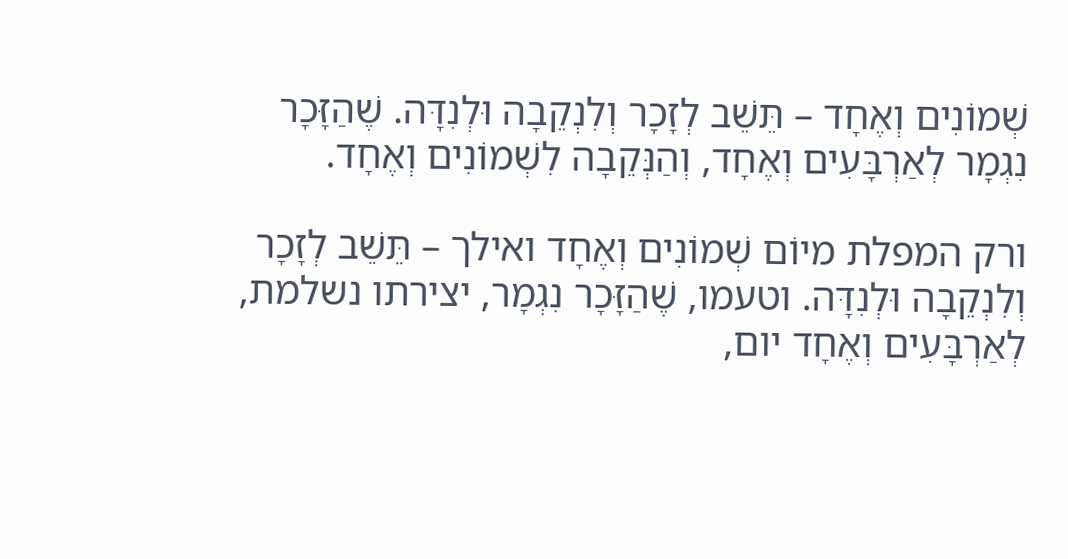שְׁמוֹנִים וְאֶחָד – תֵּשֵׁב לְזָכָר וְלִנְקֵבָה וּלְנִדָּה. שֶׁהַזָּכָר נִגְמָר לְאַרְבָּעִים וְאֶחָד, וְהַנְּקֵבָה לִשְׁמוֹנִים וְאֶחָד.

ורק המפלת מיוֹם שְׁמוֹנִים וְאֶחָד ואילך – תֵּשֵׁב לְזָכָר וְלִנְקֵבָה וּלְנִדָּה. וטעמו, שֶׁהַזָּכָר נִגְמָר, יצירתו נשלמת, לְאַרְבָּעִים וְאֶחָד יום,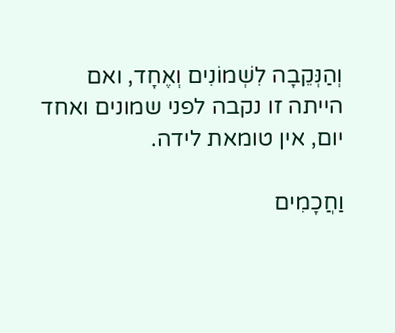וְהַנְּקֵבָה לִשְׁמוֹנִים וְאֶחָד, ואם הייתה זו נקבה לפני שמונים ואחד יום, אין טומאת לידה.

וַחֲכָמִים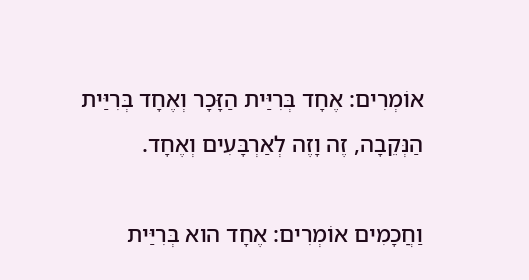אוֹמְרִים: אֶחָד בְּרִיַּית הַזָּכָר וְאֶחָד בְּרִיַּית הַנְּקֵבָה, זֶה וָזֶה לְאַרְבָּעִים וְאֶחָד.

וַחֲכָמִים אוֹמְרִים: אֶחָד הוא בְּרִיַּית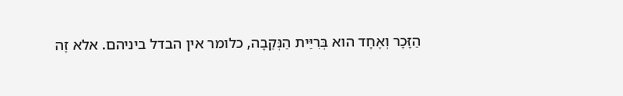הַזָּכָר וְאֶחָד הוא בְּרִיַּית הַנְּקֵבָה, כלומר אין הבדל ביניהם. אלא זֶה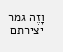וָזֶה גמר יצירתם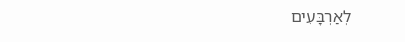לְאַרְבָּעִים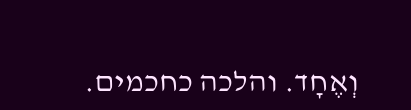וְאֶחָד. והלכה כחכמים.